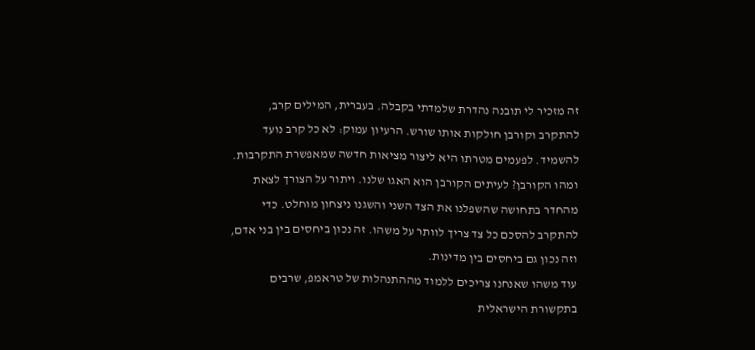זה מזכיר לי תובנה נהדרת שלמדתי בקבלה. בעברית, המילים קרב, להתקרב וקורבן חולקות אותו שורש. הרעיון עמוק: לא כל קרב נועד להשמיד. לפעמים מטרתו היא ליצור מציאות חדשה שמאפשרת התקרבות. ומהו הקורבן? לעיתים הקורבן הוא האגו שלנו. ויתור על הצורך לצאת מהחדר בתחושה שהשפלנו את הצד השני והשגנו ניצחון מוחלט. כדי להתקרב להסכם כל צד צריך לוותר על משהו. זה נכון ביחסים בין בני אדם, וזה נכון גם ביחסים בין מדינות.
עוד משהו שאנחנו צריכים ללמוד מההתנהלות של טראמפ, שרבים בתקשורת הישראלית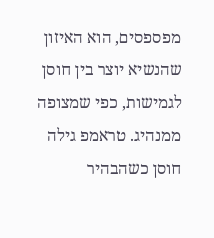מפספסים, הוא האיזון שהנשיא יוצר בין חוסן לגמישות, כפי שמצופה ממנהיג. טראמפ גילה חוסן כשהבהיר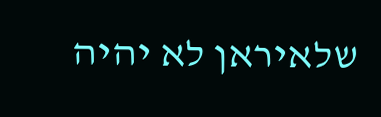שלאיראן לא יהיה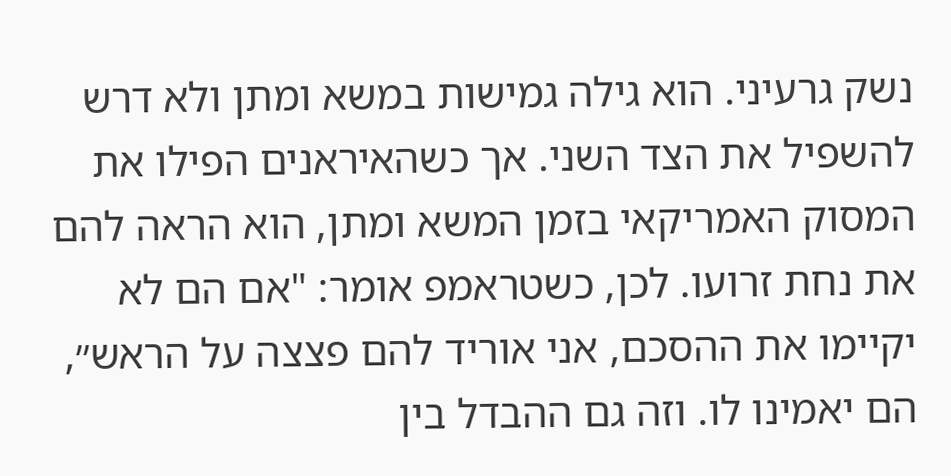נשק גרעיני. הוא גילה גמישות במשא ומתן ולא דרש להשפיל את הצד השני. אך כשהאיראנים הפילו את המסוק האמריקאי בזמן המשא ומתן, הוא הראה להם את נחת זרועו. לכן, כשטראמפ אומר: "אם הם לא יקיימו את ההסכם, אני אוריד להם פצצה על הראש״, הם יאמינו לו. וזה גם ההבדל בין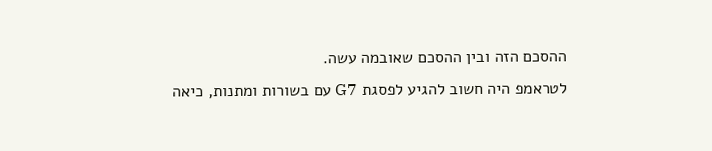ההסכם הזה ובין ההסכם שאובמה עשה.
לטראמפ היה חשוב להגיע לפסגת G7 עם בשורות ומתנות, כיאה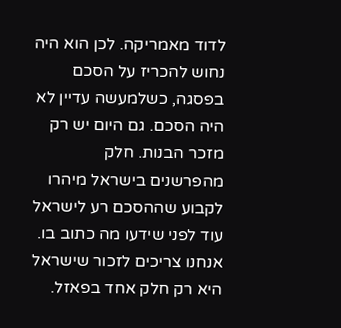לדוד מאמריקה. לכן הוא היה נחוש להכריז על הסכם בפסגה, כשלמעשה עדיין לא היה הסכם. גם היום יש רק מזכר הבנות. חלק מהפרשנים בישראל מיהרו לקבוע שההסכם רע לישראל עוד לפני שידעו מה כתוב בו. אנחנו צריכים לזכור שישראל היא רק חלק אחד בפאזל.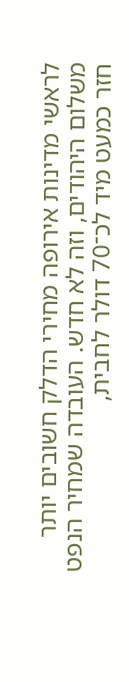לראשי מדינות אירופה מחירי הדלק חשובים יותר משלום היהודים, וזה לא חדש. העובדה שמחיר הנפט חזר כמעט מיד לכ־70 דולר לחבית,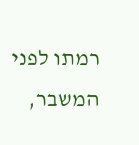רמתו לפני המשבר,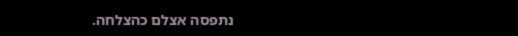נתפסה אצלם כהצלחה.